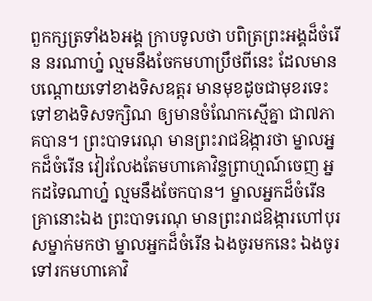ពួកក្សត្រទាំង៦អង្គ ក្រាបទូលថា បពិត្រព្រះអង្គដ៏ចំរើន នរណាហ្ន៎ ល្មមនឹងចែកមហាប្រឹថពីនេះ ដែលមានបណ្តោយទៅខាងទិសឧត្តរ មានមុខដូចជាមុខរទេះ ទៅខាងទិសទក្សិណ ឲ្យមានចំណែកស្មើគ្នា ជា៧ភាគបាន។ ព្រះបាទរេណុ មានព្រះរាជឱង្ការថា ម្នាលអ្នកដ៏ចំរើន វៀរលែងតែមហាគោវិន្ទព្រាហ្មណ៍ចេញ អ្នកដទៃណាហ្ន៎ ល្មមនឹងចែកបាន។ ម្នាលអ្នកដ៏ចំរើន គ្រានោះឯង ព្រះបាទរេណុ មានព្រះរាជឱង្ការហៅបុរសម្នាក់មកថា ម្នាលអ្នកដ៏ចំរើន ឯងចូរមកនេះ ឯងចូរទៅរកមហាគោវិ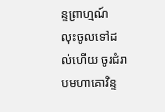ន្ទព្រាហ្មណ៍ លុះចូលទៅដល់ហើយ ចូរជំរាបមហាគោវិន្ទ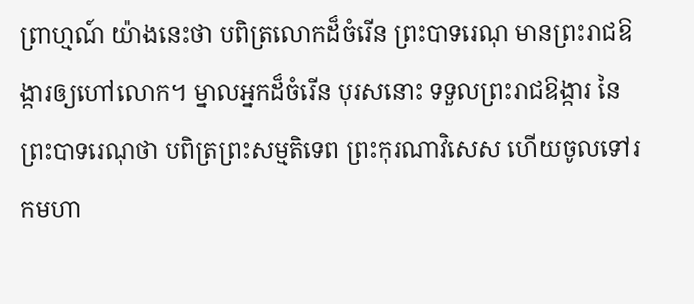ព្រាហ្មណ៍ យ៉ាងនេះថា បពិត្រលោកដ៏ចំរើន ព្រះបាទរេណុ មានព្រះរាជឱង្ការឲ្យហៅលោក។ ម្នាលអ្នកដ៏ចំរើន បុរសនោះ ទទួលព្រះរាជឱង្ការ នៃព្រះបាទរេណុថា បពិត្រព្រះសម្មតិទេព ព្រះកុរណាវិសេស ហើយចូលទៅរកមហា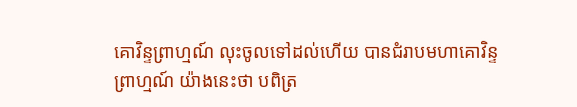គោវិន្ទព្រាហ្មណ៍ លុះចូលទៅដល់ហើយ បានជំរាបមហាគោវិន្ទព្រាហ្មណ៍ យ៉ាងនេះថា បពិត្រ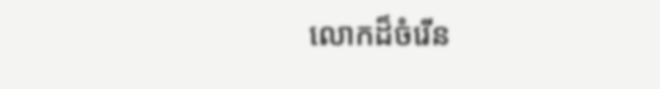លោកដ៏ចំរើន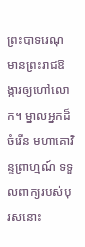ព្រះបាទរេណុ មានព្រះរាជឱង្ការឲ្យហៅលោក។ ម្នាលអ្នកដ៏ចំរើន មហាគោវិន្ទព្រាហ្មណ៍ ទទួលពាក្យរបស់បុរសនោះ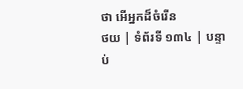ថា អើអ្នកដ៏ចំរើន
ថយ | ទំព័រទី ១៣៤ | បន្ទាប់